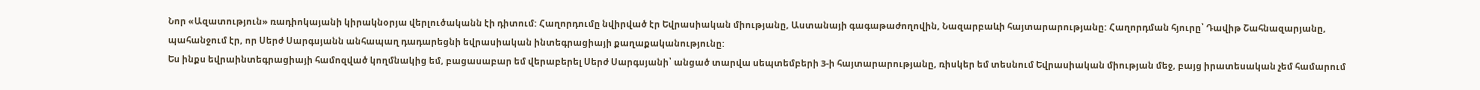Նոր «Ազատություն» ռադիոկայանի կիրակնօրյա վերլուծականն էի դիտում: Հաղորդումը նվիրված էր Եվրասիական միությանը, Աստանայի գագաթաժողովին, Նազարբաևի հայտարարությանը: Հաղորդման հյուրը՝ Դավիթ Շահնազարյանը, պահանջում էր, որ Սերժ Սարգսյանն անհապաղ դադարեցնի եվրասիական ինտեգրացիայի քաղաքականությունը:
Ես ինքս եվրաինտեգրացիայի համոզված կողմնակից եմ, բացասաբար եմ վերաբերել Սերժ Սարգսյանի՝ անցած տարվա սեպտեմբերի 3-ի հայտարարությանը, ռիսկեր եմ տեսնում Եվրասիական միության մեջ, բայց իրատեսական չեմ համարում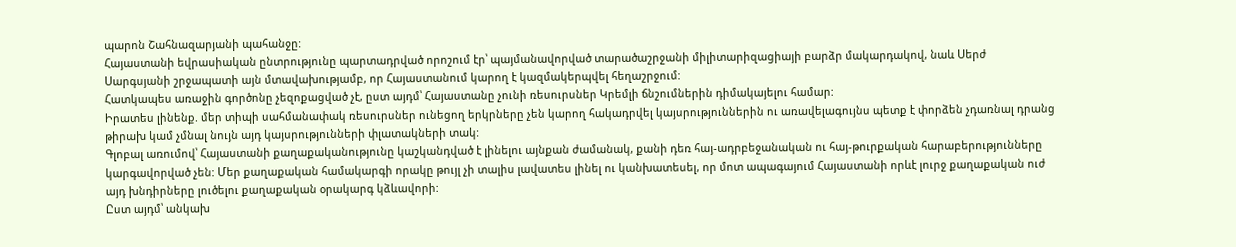պարոն Շահնազարյանի պահանջը:
Հայաստանի եվրասիական ընտրությունը պարտադրված որոշում էր՝ պայմանավորված տարածաշրջանի միլիտարիզացիայի բարձր մակարդակով, նաև Սերժ Սարգսյանի շրջապատի այն մտավախությամբ, որ Հայաստանում կարող է կազմակերպվել հեղաշրջում:
Հատկապես առաջին գործոնը չեզոքացված չէ, ըստ այդմ՝ Հայաստանը չունի ռեսուրսներ Կրեմլի ճնշումներին դիմակայելու համար:
Իրատես լինենք. մեր տիպի սահմանափակ ռեսուրսներ ունեցող երկրները չեն կարող հակադրվել կայսրություններին ու առավելագույնս պետք է փորձեն չդառնալ դրանց թիրախ կամ չմնալ նույն այդ կայսրությունների փլատակների տակ:
Գլոբալ առումով՝ Հայաստանի քաղաքականությունը կաշկանդված է լինելու այնքան ժամանակ, քանի դեռ հայ-ադրբեջանական ու հայ-թուրքական հարաբերությունները կարգավորված չեն: Մեր քաղաքական համակարգի որակը թույլ չի տալիս լավատես լինել ու կանխատեսել, որ մոտ ապագայում Հայաստանի որևէ լուրջ քաղաքական ուժ այդ խնդիրները լուծելու քաղաքական օրակարգ կձևավորի:
Ըստ այդմ՝ անկախ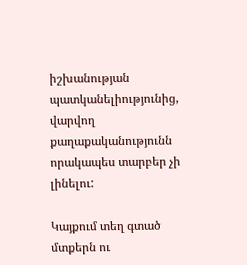իշխանության պատկանելիությունից, վարվող քաղաքականությունն որակապես տարբեր չի լինելու:

Կայքում տեղ գտած մտքերն ու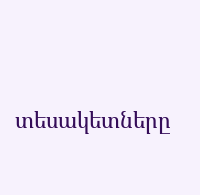տեսակետները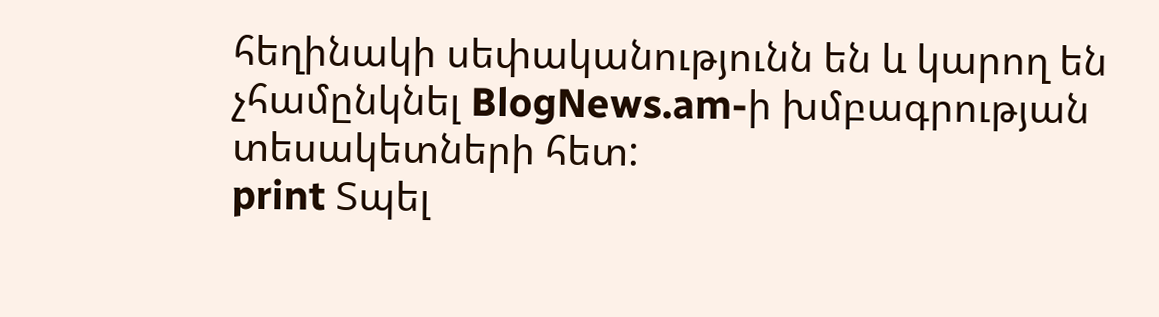հեղինակի սեփականությունն են և կարող են չհամընկնել BlogNews.am-ի խմբագրության տեսակետների հետ:
print Տպել